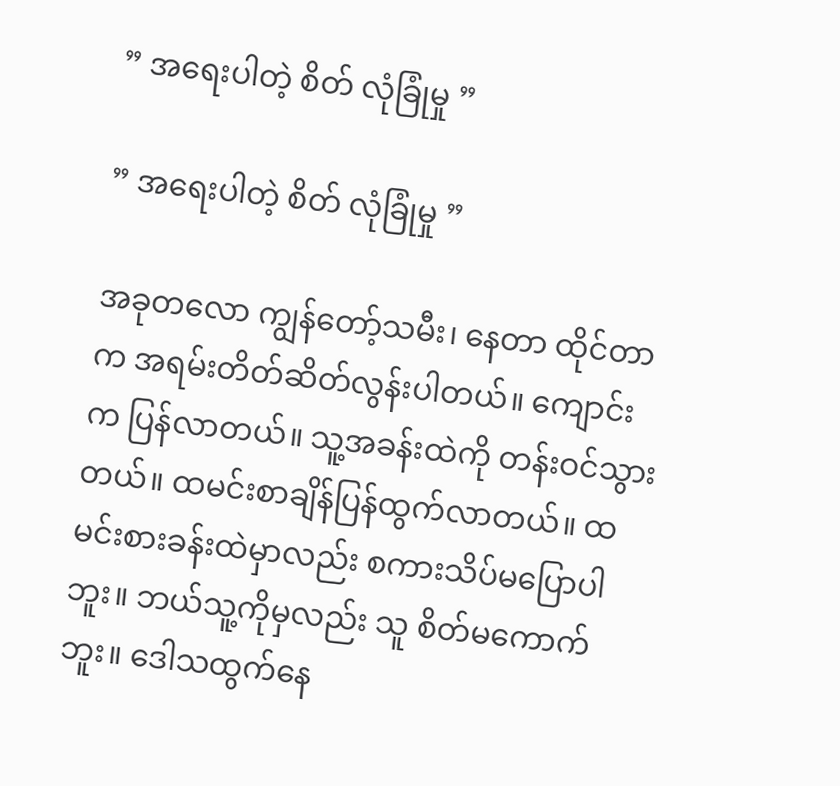” အရေးပါတဲ့ စိတ် လုံခြုံမှု ”

” အရေးပါတဲ့ စိတ် လုံခြုံမှု ”

အခုတလော ကျွန်တော့်သမီး၊ နေတာ ထိုင်တာက အရမ်းတိတ်ဆိတ်လွန်းပါတယ်။ ကျောင်းက ပြန်လာတယ်။ သူ့အခန်းထဲကို တန်းဝင်သွားတယ်။ ထမင်းစာချိန်ပြန်ထွက်လာတယ်။ ထမင်းစားခန်းထဲမှာလည်း စကားသိပ်မပြောပါဘူး။ ဘယ်သူ့ကိုမှလည်း သူ စိတ်မကောက်ဘူး။ ဒေါသထွက်နေ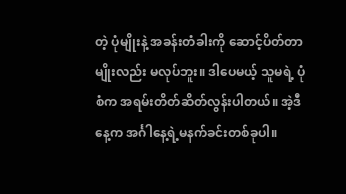တဲ့ ပုံမျိုးနဲ့ အခန်းတံခါးကို ဆောင့်ပိတ်တာမျိုးလည်း မလုပ်ဘူး။ ဒါပေမယ့် သူမရဲ့ ပုံစံက အရမ်းတိတ်ဆိတ်လွန်းပါတယ်။ အဲ့ဒီနေ့က အင်္ဂါနေ့ရဲ့မနက်ခင်းတစ်ခုပါ။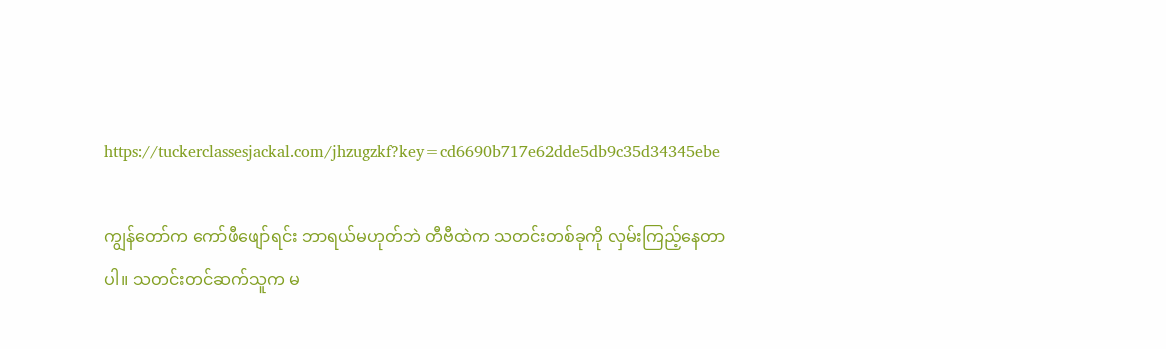https://tuckerclassesjackal.com/jhzugzkf?key=cd6690b717e62dde5db9c35d34345ebe

ကျွန်တော်က ကော်ဖီဖျော်ရင်း ဘာရယ်မဟုတ်ဘဲ တီဗီထဲက သတင်းတစ်ခုကို လှမ်းကြည့်နေတာပါ။ သတင်းတင်ဆက်သူက မ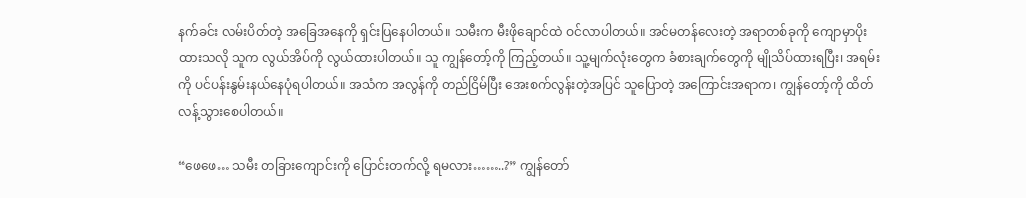နက်ခင်း လမ်းပိတ်တဲ့ အခြေအနေကို ရှင်းပြနေပါတယ်။ သမီးက မီးဖိုချောင်ထဲ ဝင်လာပါတယ်။ အင်မတန်လေးတဲ့ အရာတစ်ခုကို ကျောမှာပိုးထားသလို သူက လွယ်အိပ်ကို လွယ်ထားပါတယ်။ သူ ကျွန်တော့်ကို ကြည့်တယ်။ သူ့မျက်လုံးတွေက ခံစားချက်တွေကို မျိုသိပ်ထားရပြီး၊ အရမ်းကို ပင်ပန်းနွမ်းနယ်နေပုံရပါတယ်။ အသံက အလွန်ကို တည်ငြိမ်ပြီး အေးစက်လွန်းတဲ့အပြင် သူပြောတဲ့ အကြောင်းအရာက၊ ကျွန်တော့်ကို ထိတ်လန့်သွားစေပါတယ်။

“ဖေဖေ… သမီး တခြားကျောင်းကို ပြောင်းတက်လို့ ရမလား……..?” ကျွန်တော်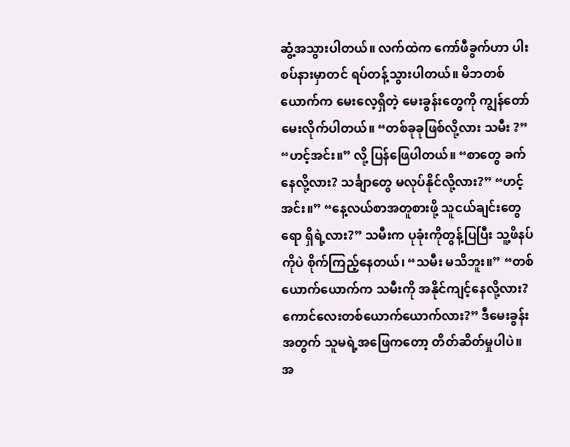ဆွံ့အသွားပါတယ်။ လက်ထဲက ကော်ဖီခွက်ဟာ ပါးစပ်နားမှာတင် ရပ်တန့်သွားပါတယ်။ မိဘတစ်ယောက်က မေးလေ့ရှိတဲ့ မေးခွန်းတွေကို ကျွန်တော် မေးလိုက်ပါတယ်။ “တစ်ခုခုဖြစ်လို့လား သမီး ?” “ဟင့်အင်း။” လို့ ပြန်ဖြေပါတယ်။ “စာတွေ ခက်နေလို့လား? သင်္ချာတွေ မလုပ်နိုင်လို့လား?” “ဟင့်အင်း။” “နေ့လယ်စာအတူစားဖို့ သူငယ်ချင်းတွေရော ရှိရဲ့လား?” သမီးက ပုခုံးကိုတွန့်ပြပြီး သူ့ဖိနပ်ကိုပဲ စိုက်ကြည့်နေတယ်၊ “သမီး မသိဘူး။” “တစ်ယောက်ယောက်က သမီးကို အနိုင်ကျင့်နေလို့လား? ကောင်လေးတစ်ယောက်ယောက်လား?” ဒီမေးခွန်းအတွက် သူမရဲ့အဖြေကတော့ တိတ်ဆိတ်မှုပါပဲ။ အ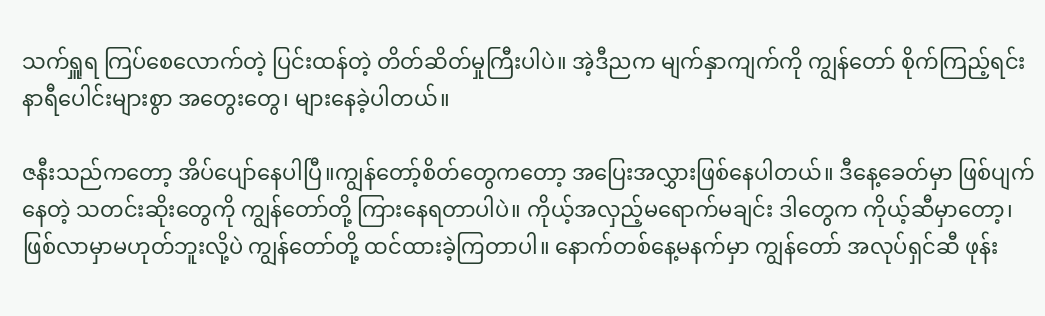သက်ရှူရ ကြပ်စေလောက်တဲ့ ပြင်းထန်တဲ့ တိတ်ဆိတ်မှုကြီးပါပဲ။ အဲ့ဒီညက မျက်နှာကျက်ကို ကျွန်တော် စိုက်ကြည့်ရင်း နာရီပေါင်းများစွာ အတွေးတွေ၊ များနေခဲ့ပါတယ်။

ဇနီးသည်ကတော့ အိပ်ပျော်နေပါပြီ။ကျွန်တော့်စိတ်တွေကတော့ အပြေးအလွှားဖြစ်နေပါတယ်။ ဒီနေ့ခေတ်မှာ ဖြစ်ပျက်နေတဲ့ သတင်းဆိုးတွေကို ကျွန်တော်တို့ ကြားနေရတာပါပဲ။ ကိုယ့်အလှည့်မရောက်မချင်း ဒါတွေက ကိုယ့်ဆီမှာတော့၊ ဖြစ်လာမှာမဟုတ်ဘူးလို့ပဲ ကျွန်တော်တို့ ထင်ထားခဲ့ကြတာပါ။ နောက်တစ်နေ့မနက်မှာ ကျွန်တော် အလုပ်ရှင်ဆီ ဖုန်း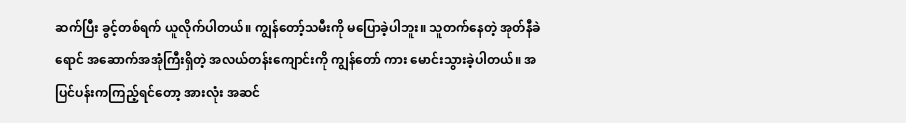ဆက်ပြီး ခွင့်တစ်ရက် ယူလိုက်ပါတယ်။ ကျွန်တော့်သမီးကို မပြောခဲ့ပါဘူး။ သူတက်နေတဲ့ အုတ်နီခဲရောင် အဆောက်အအုံကြီးရှိတဲ့ အလယ်တန်းကျောင်းကို ကျွန်တော် ကား မောင်းသွားခဲ့ပါတယ်။ အပြင်ပန်းကကြည့်ရင်တော့ အားလုံး အဆင်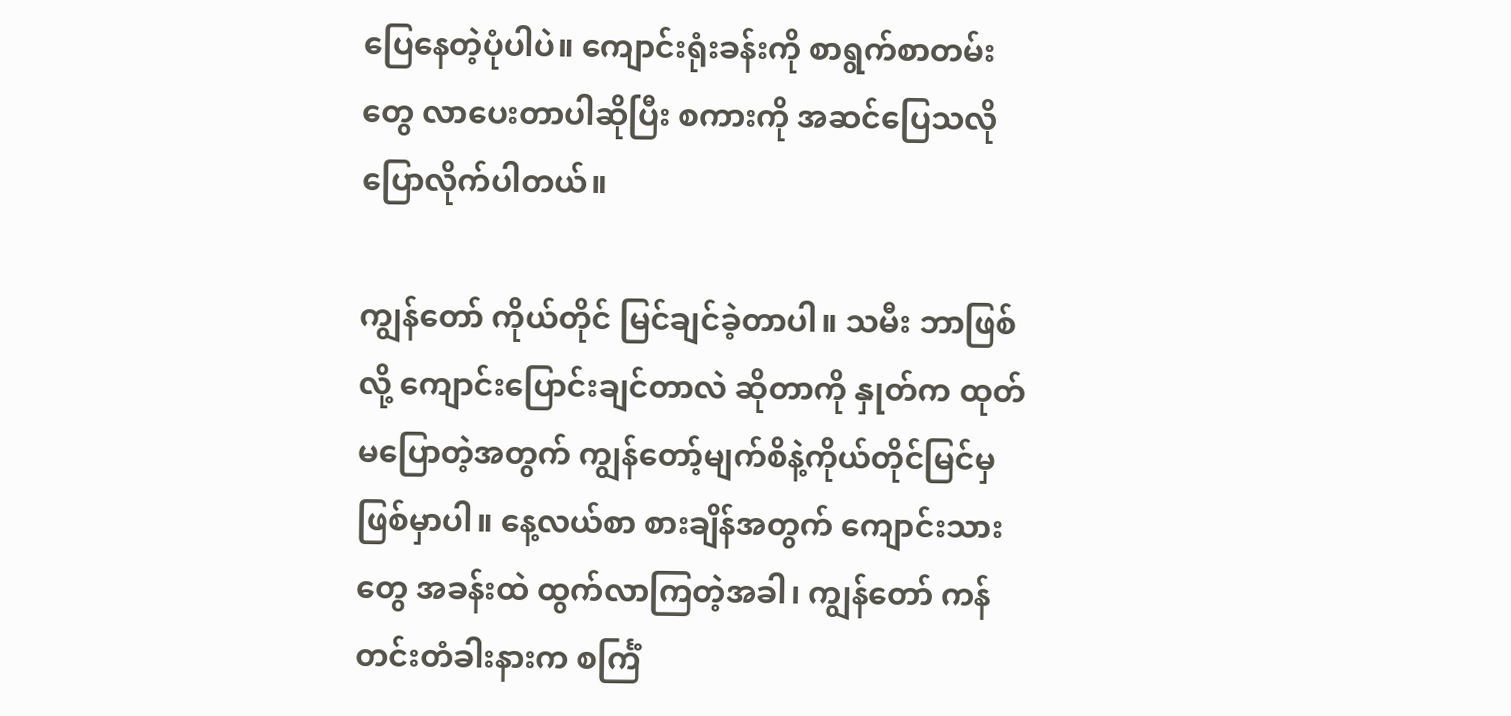ပြေနေတဲ့ပုံပါပဲ။ ကျောင်းရုံးခန်းကို စာရွက်စာတမ်းတွေ လာပေးတာပါဆိုပြီး စကားကို အဆင်ပြေသလို ပြောလိုက်ပါတယ်။

ကျွန်တော် ကိုယ်တိုင် မြင်ချင်ခဲ့တာပါ။ သမီး ဘာဖြစ်လို့ ကျောင်းပြောင်းချင်တာလဲ ဆိုတာကို နှုတ်က ထုတ်မပြောတဲ့အတွက် ကျွန်တော့်မျက်စိနဲ့ကိုယ်တိုင်မြင်မှ ဖြစ်မှာပါ။ နေ့လယ်စာ စားချိန်အတွက် ကျောင်းသားတွေ အခန်းထဲ ထွက်လာကြတဲ့အခါ၊ ကျွန်တော် ကန်တင်းတံခါးနားက စင်္ကြံ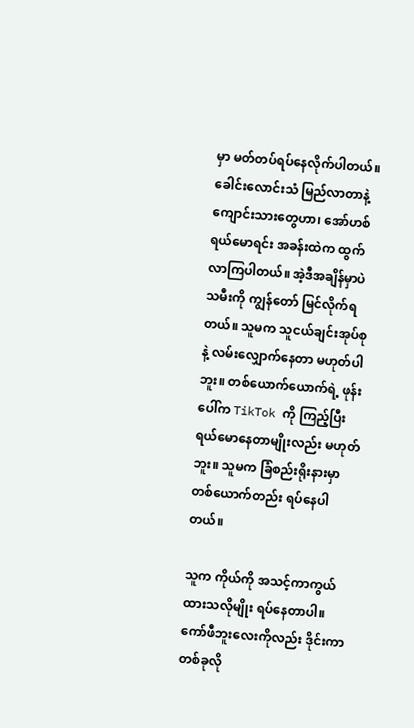မှာ မတ်တပ်ရပ်နေလိုက်ပါတယ်။ ခေါင်းလောင်းသံ မြည်လာတာနဲ့ ကျောင်းသားတွေဟာ၊ အော်ဟစ်ရယ်မောရင်း အခန်းထဲက ထွက်လာကြပါတယ်။ အဲ့ဒီအချိန်မှာပဲ သမီးကို ကျွန်တော် မြင်လိုက်ရတယ်။ သူမက သူငယ်ချင်းအုပ်စုနဲ့ လမ်းလျှောက်နေတာ မဟုတ်ပါဘူး။ တစ်ယောက်ယောက်ရဲ့ ဖုန်းပေါ်က TikTok ကို ကြည့်ပြီး ရယ်မောနေတာမျိုးလည်း မဟုတ်ဘူး။ သူမက ခြံစည်းရိုးနားမှာ တစ်ယောက်တည်း ရပ်နေပါတယ်။

သူက ကိုယ်ကို အသင့်ကာကွယ်ထားသလိုမျိုး ရပ်နေတာပါ။ ကော်ဖီဘူးလေးကိုလည်း ဒိုင်းကာတစ်ခုလို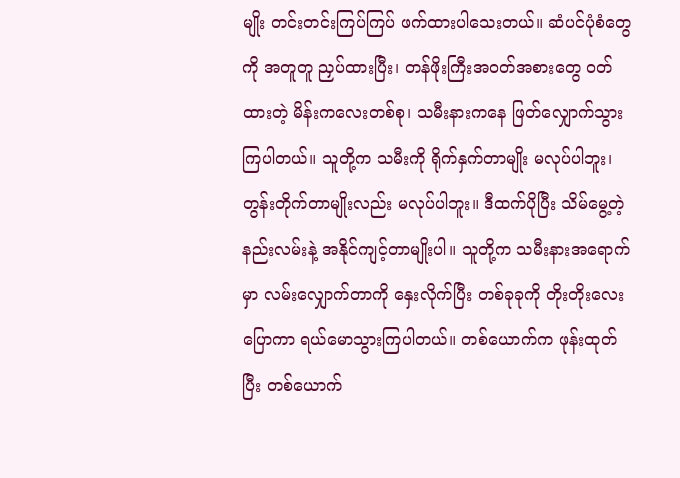မျိုး တင်းတင်းကြပ်ကြပ် ဖက်ထားပါသေးတယ်။ ဆံပင်ပုံစံတွေကို အတူတူ ညှပ်ထားပြီး၊ တန်ဖိုးကြီးအဝတ်အစားတွေ ဝတ်ထားတဲ့ မိန်းကလေးတစ်စု၊ သမီးနားကနေ ဖြတ်လျှောက်သွားကြပါတယ်။ သူတို့က သမီးကို ရိုက်နှက်တာမျိုး မလုပ်ပါဘူး၊ တွန်းတိုက်တာမျိုးလည်း မလုပ်ပါဘူး။ ဒီထက်ပိုပြီး သိမ်မွေ့တဲ့ နည်းလမ်းနဲ့ အနိုင်ကျင့်တာမျိုးပါ။ သူတို့က သမီးနားအရောက်မှာ လမ်းလျှောက်တာကို နှေးလိုက်ပြီး တစ်ခုခုကို တိုးတိုးလေးပြောကာ ရယ်မောသွားကြပါတယ်။ တစ်ယောက်က ဖုန်းထုတ်ပြီး တစ်ယောက်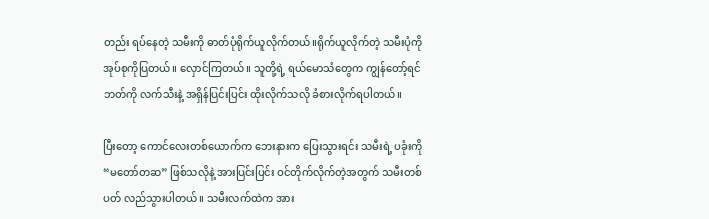တည်း ရပ်နေတဲ့ သမီးကို ဓာတ်ပုံရိုက်ယူလိုက်တယ်။ရိုက်ယူလိုက်တဲ့ သမီးပုံကို အုပ်စုကိုပြတယ်။ လှောင်ကြတယ်။ သူတို့ရဲ့ ရယ်မောသံတွေက ကျွန်တော့်ရင်ဘတ်ကို လက်သီးနဲ့ အရှိန်ပြင်းပြင်း ထိုးလိုက်သလို ခံစားလိုက်ရပါတယ်။

ပြီးတော့ ကောင်လေးတစ်ယောက်က ဘေးနားက ပြေးသွားရင်း သမီးရဲ့ ပခုံးကို “မတော်တဆ” ဖြစ်သလိုနဲ့ အားပြင်းပြင်း ဝင်တိုက်လိုက်တဲ့အတွက် သမီးတစ်ပတ် လည်သွားပါတယ်။ သမီးလက်ထဲက အား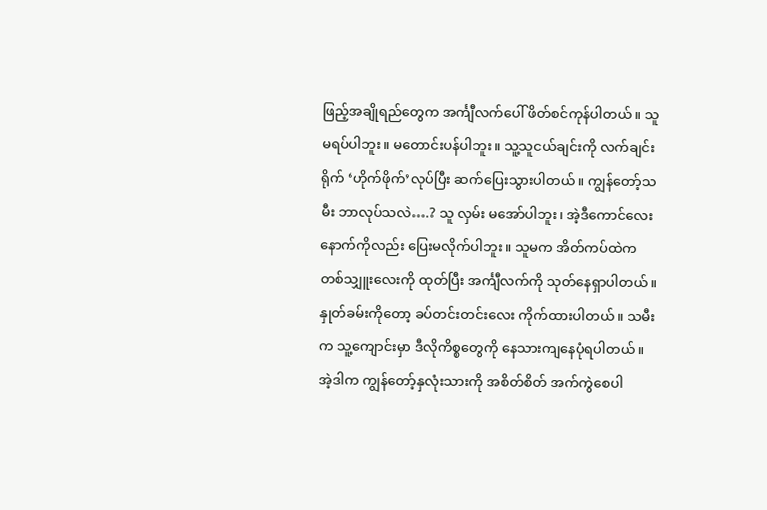ဖြည့်အချိုရည်တွေက အင်္ကျီလက်ပေါ် ဖိတ်စင်ကုန်ပါတယ်။ သူ မရပ်ပါဘူး။ မတောင်းပန်ပါဘူး။ သူ့သူငယ်ချင်းကို လက်ချင်းရိုက် ‘ဟိုက်ဖိုက်’လုပ်ပြီး ဆက်ပြေးသွားပါတယ်။ ကျွန်တော့်သမီး ဘာလုပ်သလဲ….? သူ လှမ်း မအော်ပါဘူး၊ အဲ့ဒီကောင်လေးနောက်ကိုလည်း ပြေးမလိုက်ပါဘူး။ သူမက အိတ်ကပ်ထဲက တစ်သျှူးလေးကို ထုတ်ပြီး အင်္ကျီလက်ကို သုတ်နေရှာပါတယ်။ နှုတ်ခမ်းကိုတော့ ခပ်တင်းတင်းလေး ကိုက်ထားပါတယ်။ သမီးက သူ့ကျောင်းမှာ ဒီလိုကိစ္စတွေကို နေသားကျနေပုံရပါတယ်။ အဲ့ဒါက ကျွန်တော့်နှလုံးသားကို အစိတ်စိတ် အက်ကွဲစေပါ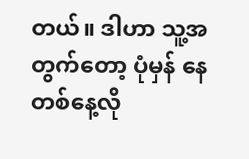တယ်။ ဒါဟာ သူ့အတွက်တော့ ပုံမှန် နေတစ်နေ့လို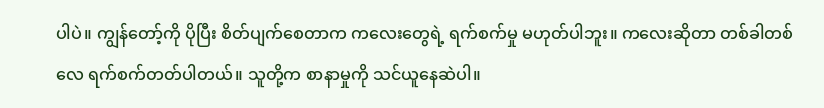ပါပဲ။ ကျွန်တော့်ကို ပိုပြီး စိတ်ပျက်စေတာက ကလေးတွေရဲ့ ရက်စက်မှု မဟုတ်ပါဘူး။ ကလေးဆိုတာ တစ်ခါတစ်လေ ရက်စက်တတ်ပါတယ်။ သူတို့က စာနာမှုကို သင်ယူနေဆဲပါ။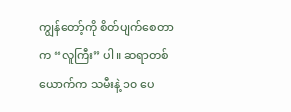ကျွန်တော့်ကို စိတ်ပျက်စေတာက “လူကြီး” ပါ။ ဆရာတစ်ယောက်က သမီးနဲ့ ၁၀ ပေ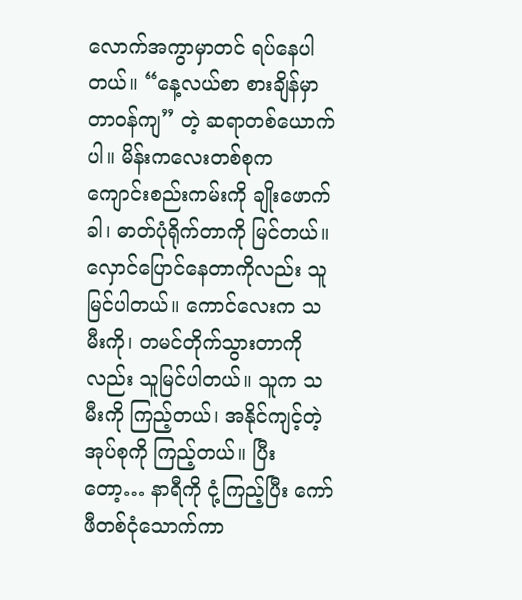လောက်အကွာမှာတင် ရပ်နေပါတယ်။ “နေ့လယ်စာ စားချိန်မှာ တာဝန်ကျ” တဲ့ ဆရာတစ်ယောက်ပါ။ မိန်းကလေးတစ်စုက ကျောင်းစည်းကမ်းကို ချိုးဖောက်ခါ၊ ဓာတ်ပုံရိုက်တာကို မြင်တယ်။ လှောင်ပြောင်နေတာကိုလည်း သူမြင်ပါတယ်။ ကောင်လေးက သမီးကို၊ တမင်တိုက်သွားတာကိုလည်း သူမြင်ပါတယ်။ သူက သမီးကို ကြည့်တယ်၊ အနိုင်ကျင့်တဲ့ အုပ်စုကို ကြည့်တယ်။ ပြီးတော့… နာရီကို ငုံ့ကြည့်ပြီး ကော်ဖီတစ်ငုံသောက်ကာ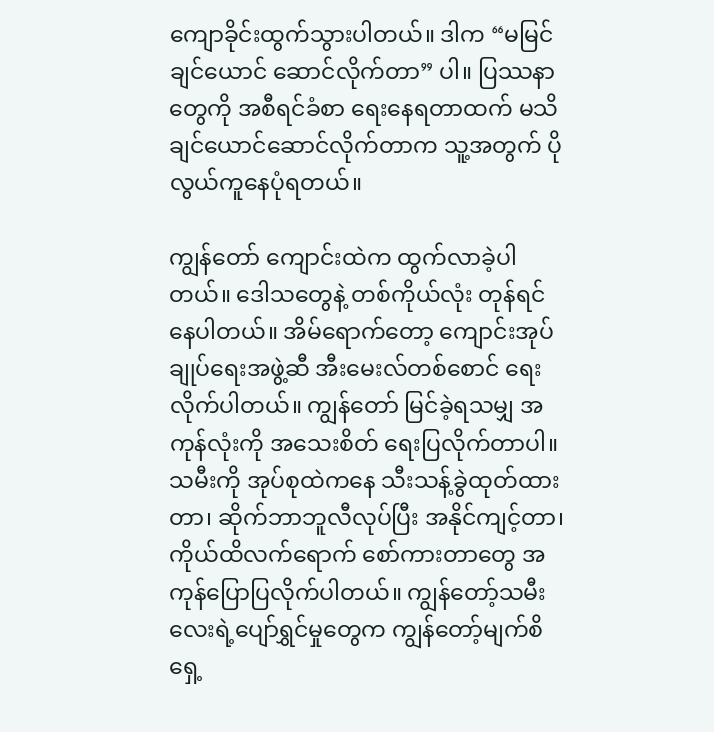ကျောခိုင်းထွက်သွားပါတယ်။ ဒါက “မမြင်ချင်ယောင် ဆောင်လိုက်တာ” ပါ။ ပြဿနာတွေကို အစီရင်ခံစာ ရေးနေရတာထက် မသိချင်ယောင်ဆောင်လိုက်တာက သူ့အတွက် ပိုလွယ်ကူနေပုံရတယ်။

ကျွန်တော် ကျောင်းထဲက ထွက်လာခဲ့ပါတယ်။ ဒေါသတွေနဲ့ တစ်ကိုယ်လုံး တုန်ရင်နေပါတယ်။ အိမ်ရောက်တော့ ကျောင်းအုပ်ချုပ်ရေးအဖွဲ့ဆီ အီးမေးလ်တစ်စောင် ရေးလိုက်ပါတယ်။ ကျွန်တော် မြင်ခဲ့ရသမျှ အကုန်လုံးကို အသေးစိတ် ရေးပြလိုက်တာပါ။ သမီးကို အုပ်စုထဲကနေ သီးသန့်ခွဲထုတ်ထားတာ၊ ဆိုက်ဘာဘူလီလုပ်ပြီး အနိုင်ကျင့်တာ၊ ကိုယ်ထိလက်ရောက် စော်ကားတာတွေ အကုန်ပြောပြလိုက်ပါတယ်။ ကျွန်တော့်သမီးလေးရဲ့ပျော်ရွှင်မှုတွေက ကျွန်တော့်မျက်စိရှေ့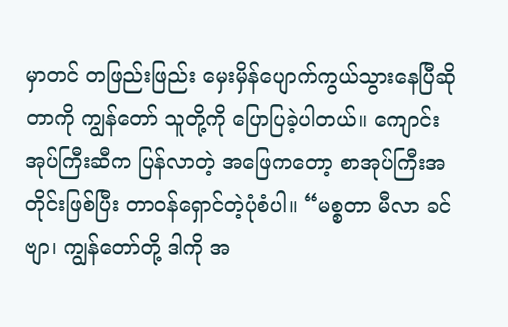မှာတင် တဖြည်းဖြည်း မှေးမှိန်ပျောက်ကွယ်သွားနေပြီဆိုတာကို ကျွန်တော် သူတို့ကို ပြောပြခဲ့ပါတယ်။ ကျောင်းအုပ်ကြီးဆီက ပြန်လာတဲ့ အဖြေကတော့ စာအုပ်ကြီးအတိုင်းဖြစ်ပြီး တာဝန်ရှောင်တဲ့ပုံစံပါ။ “မစ္စတာ မီလာ ခင်ဗျာ၊ ကျွန်တော်တို့ ဒါကို အ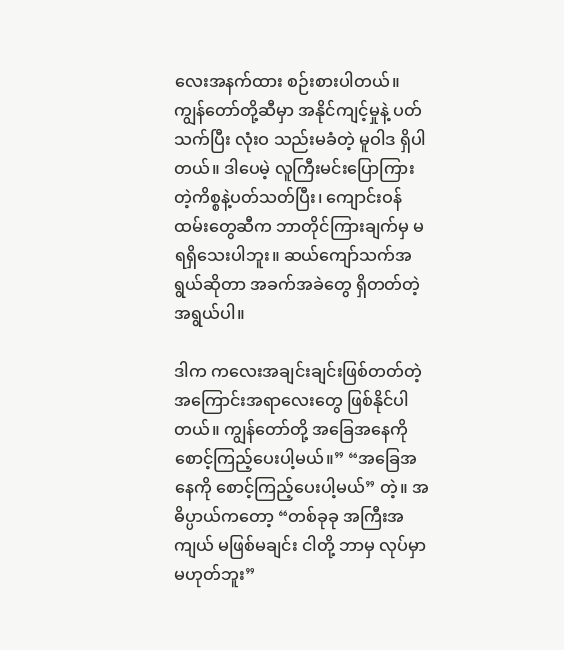လေးအနက်ထား စဉ်းစားပါတယ်။ ကျွန်တော်တို့ဆီမှာ အနိုင်ကျင့်မှုနဲ့ ပတ်သက်ပြီး လုံးဝ သည်းမခံတဲ့ မူဝါဒ ရှိပါတယ်။ ဒါပေမဲ့ လူကြီးမင်းပြောကြားတဲ့ကိစ္စနဲ့ပတ်သတ်ပြီး၊ ကျောင်းဝန်ထမ်းတွေဆီက ဘာတိုင်ကြားချက်မှ မရရှိသေးပါဘူး။ ဆယ်ကျော်သက်အရွယ်ဆိုတာ အခက်အခဲတွေ ရှိတတ်တဲ့အရွယ်ပါ။

ဒါက ကလေးအချင်းချင်းဖြစ်တတ်တဲ့ အကြောင်းအရာလေးတွေ ဖြစ်နိုင်ပါတယ်။ ကျွန်တော်တို့ အခြေအနေကို စောင့်ကြည့်ပေးပါ့မယ်။” “အခြေအနေကို စောင့်ကြည့်ပေးပါ့မယ်” တဲ့။ အဓိပ္ပာယ်ကတော့ “တစ်ခုခု အကြီးအကျယ် မဖြစ်မချင်း ငါတို့ ဘာမှ လုပ်မှာမဟုတ်ဘူး”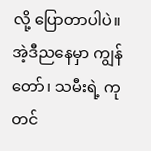လို့ ပြောတာပါပဲ။ အဲ့ဒီညနေမှာ ကျွန်တော်၊ သမီးရဲ့ ကုတင်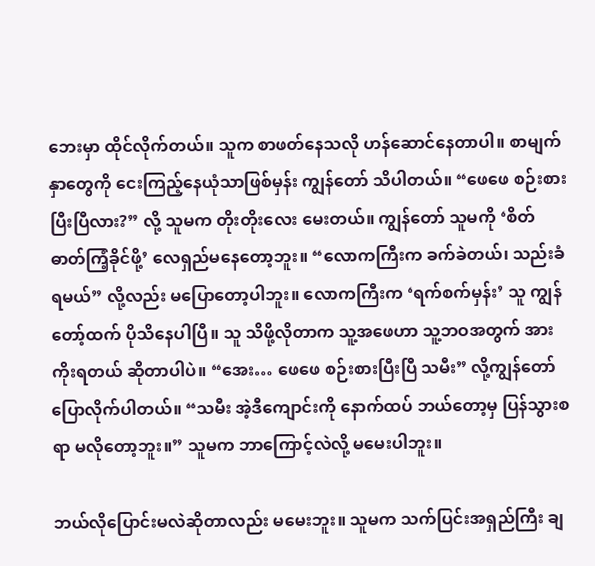ဘေးမှာ ထိုင်လိုက်တယ်။ သူက စာဖတ်နေသလို ဟန်ဆောင်နေတာပါ။ စာမျက်နှာတွေကို ငေးကြည့်နေယုံသာဖြစ်မှန်း ကျွန်တော် သိပါတယ်။ “ဖေဖေ စဉ်းစားပြီးပြီလား?” လို့ သူမက တိုးတိုးလေး မေးတယ်။ ကျွန်တော် သူမကို ‘စိတ်ဓာတ်ကြံ့ခိုင်ဖို့’ လေရှည်မနေတော့ဘူး။ “လောကကြီးက ခက်ခဲတယ်၊ သည်းခံရမယ်” လို့လည်း မပြောတော့ပါဘူး။ လောကကြီးက ‘ရက်စက်မှန်း’ သူ ကျွန်တော့်ထက် ပိုသိနေပါပြီ။ သူ သိဖို့လိုတာက သူ့အဖေဟာ သူ့ဘဝအတွက် အားကိုးရတယ် ဆိုတာပါပဲ။ “အေး… ဖေဖေ စဉ်းစားပြီးပြီ သမီး” လို့ကျွန်တော် ပြောလိုက်ပါတယ်။ “သမီး အဲ့ဒီကျောင်းကို နောက်ထပ် ဘယ်တော့မှ ပြန်သွားစရာ မလိုတော့ဘူး။” သူမက ဘာကြောင့်လဲလို့ မမေးပါဘူး။

ဘယ်လိုပြောင်းမလဲဆိုတာလည်း မမေးဘူး။ သူမက သက်ပြင်းအရှည်ကြီး ချ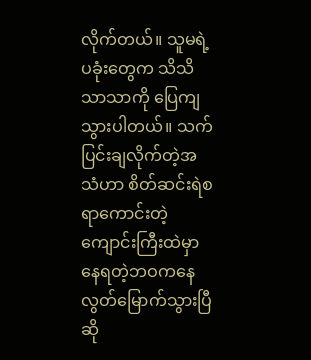လိုက်တယ်။ သူမရဲ့ ပခုံးတွေက သိသိသာသာကို ပြေကျသွားပါတယ်။ သက်ပြင်းချလိုက်တဲ့အသံဟာ စိတ်ဆင်းရဲစရာကောင်းတဲ့ ကျောင်းကြီးထဲမှာ နေရတဲ့ဘဝကနေ လွတ်မြောက်သွားပြီ ဆို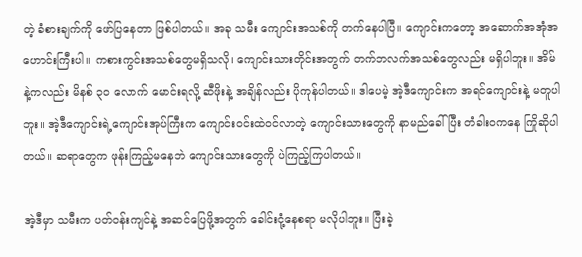တဲ့ ခံစားချက်ကို ဖော်ပြနေတာ ဖြစ်ပါတယ်။ အခု သမီး ကျောင်းအသစ်ကို တက်နေပါပြီ။ ကျောင်းကတော့ အဆောက်အအုံအဟောင်းကြီးပါ။ ကစားကွင်းအသစ်တွေမရှိသလို၊ ကျောင်းသားတိုင်းအတွက် တက်ဘလက်အသစ်တွေလည်း မရှိပါဘူး။ အိမ်နဲ့ကလည်း မိနစ် ၃၀ လောက် မောင်းရလို့ ဆီဖိုးနဲ့ အချိန်လည်း ပိုကုန်ပါတယ်။ ဒါပေမဲ့ အဲ့ဒီကျောင်းက အရင်ကျောင်းနဲ့ မတူပါဘူး။ အဲ့ဒီကျောင်းရဲ့ကျောင်းအုပ်ကြီးက ကျောင်းဝင်းထဲဝင်လာတဲ့ ကျောင်းသားတွေကို နာမည်ခေါ်ပြီး တံခါးဝကနေ ကြိုဆိုပါတယ်။ ဆရာတွေက ဖုန်းကြည့်မနေဘဲ ကျောင်းသားတွေကို ပဲကြည့်ကြပါတယ်။

အဲ့ဒီမှာ သမီးက ပတ်ဝန်းကျင်နဲ့ အဆင်ပြေဖို့အတွက် ခေါင်းငုံ့နေစရာ မလိုပါဘူး။ ပြီးခဲ့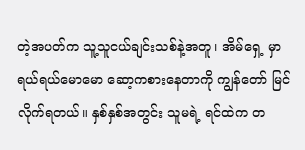တဲ့အပတ်က သူ့သူငယ်ချင်းသစ်နဲ့အတူ၊ အိမ်ရှေ့ မှာ ရယ်ရယ်မောမော ဆော့ကစားနေတာကို ကျွန်တော် မြင်လိုက်ရတယ်။ နှစ်နှစ်အတွင်း သူမရဲ့ ရင်ထဲက တ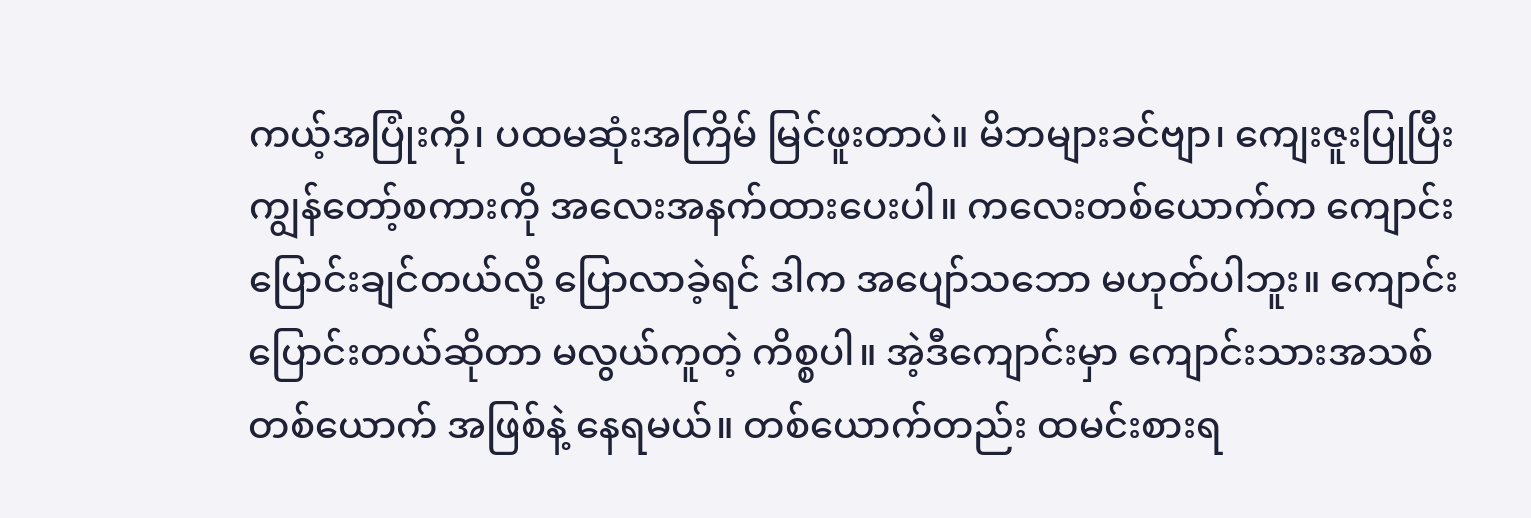ကယ့်အပြုံးကို၊ ပထမဆုံးအကြိမ် မြင်ဖူးတာပဲ။ မိဘများခင်ဗျာ၊ ကျေးဇူးပြုပြီး ကျွန်တော့်စကားကို အလေးအနက်ထားပေးပါ။ ကလေးတစ်ယောက်က ကျောင်းပြောင်းချင်တယ်လို့ ပြောလာခဲ့ရင် ဒါက အပျော်သဘော မဟုတ်ပါဘူး။ ကျောင်းပြောင်းတယ်ဆိုတာ မလွယ်ကူတဲ့ ကိစ္စပါ။ အဲ့ဒီကျောင်းမှာ ကျောင်းသားအသစ် တစ်ယောက် အဖြစ်နဲ့ နေရမယ်။ တစ်ယောက်တည်း ထမင်းစားရ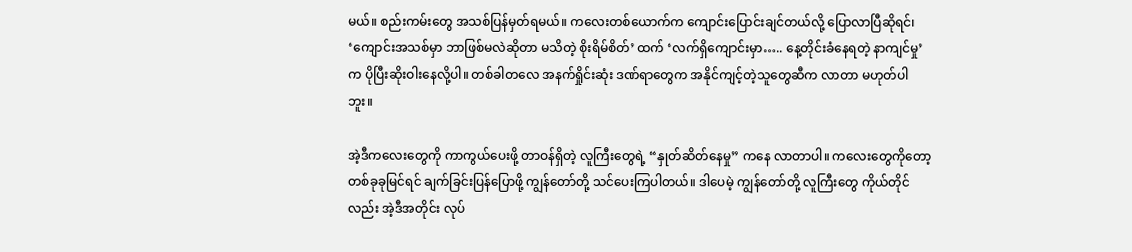မယ်။ စည်းကမ်းတွေ အသစ်ပြန်မှတ်ရမယ်။ ကလေးတစ်ယောက်က ကျောင်းပြောင်းချင်တယ်လို့ ပြောလာပြီဆိုရင်၊ ‘ကျောင်းအသစ်မှာ ဘာဖြစ်မလဲဆိုတာ မသိတဲ့ စိုးရိမ်စိတ်’ ထက် ‘လက်ရှိကျောင်းမှာ….. နေ့တိုင်းခံနေရတဲ့ နာကျင်မှု’ က ပိုပြီးဆိုးဝါးနေလို့ပါ။ တစ်ခါတလေ အနက်ရှိုင်းဆုံး ဒဏ်ရာတွေက အနိုင်ကျင့်တဲ့သူတွေဆီက လာတာ မဟုတ်ပါဘူး။

အဲ့ဒီကလေးတွေကို ကာကွယ်ပေးဖို့ တာဝန်ရှိတဲ့ လူကြီးတွေရဲ့ “နှုတ်ဆိတ်နေမှု” ကနေ လာတာပါ။ ကလေးတွေကိုတော့ တစ်ခုခုမြင်ရင် ချက်ခြင်းပြန်ပြောဖို့ ကျွန်တော်တို့ သင်ပေးကြပါတယ်။ ဒါပေမဲ့ ကျွန်တော်တို့ လူကြီးတွေ ကိုယ်တိုင်လည်း အဲ့ဒီအတိုင်း လုပ်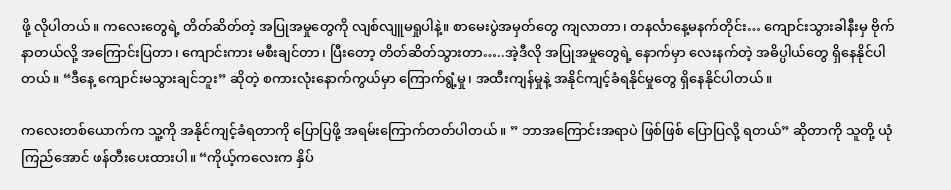ဖို့ လိုပါတယ်။ ကလေးတွေရဲ့ တိတ်ဆိတ်တဲ့ အပြုအမှုတွေကို လျစ်လျူမရှုပါနဲ့။ စာမေးပွဲအမှတ်တွေ ကျလာတာ၊ တနင်္လာနေ့မနက်တိုင်း… ကျောင်းသွားခါနီးမှ ဗိုက်နာတယ်လို့ အကြောင်းပြတာ၊ ကျောင်းကား မစီးချင်တာ၊ ပြီးတော့ တိတ်ဆိတ်သွားတာ…..အဲ့ဒီလို အပြုအမှုတွေရဲ့ နောက်မှာ လေးနက်တဲ့ အဓိပ္ပါယ်တွေ ရှိနေနိုင်ပါတယ်။ “ဒီနေ့ ကျောင်းမသွားချင်ဘူး” ဆိုတဲ့ စကားလုံးနောက်ကွယ်မှာ ကြောက်ရွံ့မှု၊ အထီးကျန်မှုနဲ့ အနိုင်ကျင့်ခံရနိုင်မှုတွေ ရှိနေနိုင်ပါတယ်။

ကလေးတစ်ယောက်က သူ့ကို အနိုင်ကျင့်ခံရတာကို ပြောပြဖို့ အရမ်းကြောက်တတ်ပါတယ်။ ” ဘာအကြောင်းအရာပဲ ဖြစ်ဖြစ် ပြောပြလို့ ရတယ်” ဆိုတာကို သူတို့ ယုံကြည်အောင် ဖန်တီးပေးထားပါ။ “ကိုယ့်ကလေးက နှိပ်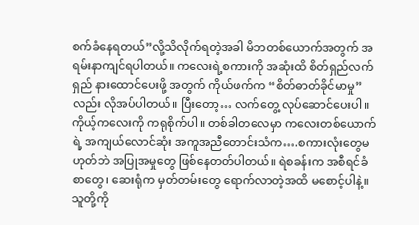စက်ခံနေရတယ်”လို့သိလိုက်ရတဲ့အခါ မိဘတစ်ယောက်အတွက် အရမ်းနာကျင်ရပါတယ်။ ကလေးရဲ့စကားကို အဆုံးထိ စိတ်ရှည်လက်ရှည် နားထောင်ပေးဖို့ အတွက် ကိုယ်ဖက်က “စိတ်ဓာတ်ခိုင်မာမှု” လည်း လိုအပ်ပါတယ်။ ပြီးတော့… လက်တွေ့ လုပ်ဆောင်ပေးပါ။ ကိုယ့်ကလေးကို ကရုစိုက်ပါ။ တစ်ခါတလေမှာ ကလေးတစ်ယောက်ရဲ့ အကျယ်လောင်ဆုံး အကူအညီတောင်းသံက….စကားလုံးတွေမဟုတ်ဘဲ အပြုအမှုတွေ ဖြစ်နေတတ်ပါတယ်။ ရဲစခန်းက အစီရင်ခံစာတွေ၊ ဆေးရုံက မှတ်တမ်းတွေ ရောက်လာတဲ့အထိ မစောင့်ပါနဲ့။ သူတို့ကို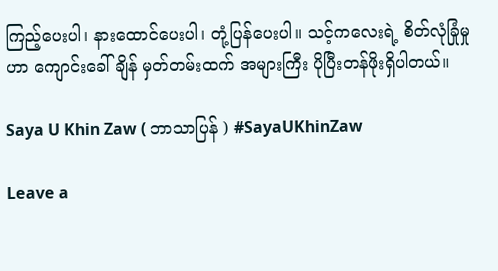ကြည့်ပေးပါ၊ နားထောင်ပေးပါ၊ တုံ့ပြန်ပေးပါ။ သင့်ကလေးရဲ့ စိတ်လုံခြုံမှုဟာ ကျောင်းခေါ်ချိန် မှတ်တမ်းထက် အများကြီး ပိုပြီးတန်ဖိုးရှိပါတယ်။

Saya U Khin Zaw ( ဘာသာပြန် ) #SayaUKhinZaw

Leave a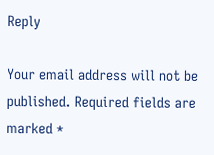Reply

Your email address will not be published. Required fields are marked *